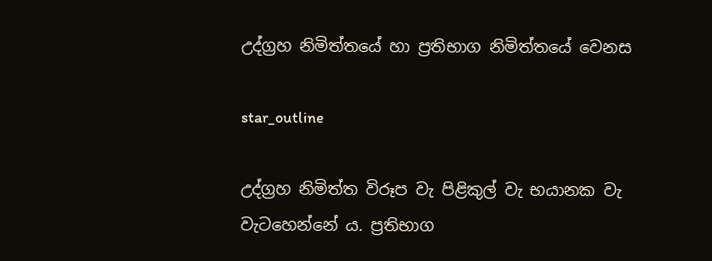උද්ග්‍ර‍හ නිමිත්තයේ හා ප්‍ර‍තිභාග නිමිත්තයේ වෙනස

star_outline

උද්ග්‍ර‍හ නිමිත්ත විරූප වැ පිළිකුල් වැ භයානක වැ වැටහෙන්නේ ය. ප්‍ර‍තිභාග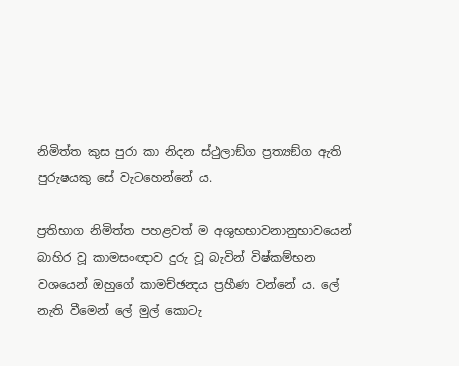නිමිත්ත කුස පුරා කා නිදන ස්ථුලාඞ්ග ප්‍ර‍ත්‍යඞ්ග ඇති පුරුෂයකු සේ වැටහෙන්නේ ය.

ප්‍ර‍තිභාග නිමිත්ත පහළවත් ම අශුභභාවනානුභාවයෙන් බාහිර වූ කාමසංඥාව දුරු වූ බැවින් විෂ්කම්භන වශයෙන් ඔහුගේ කාමච්ඡන්‍දය ප්‍ර‍හීණ වන්නේ ය. ලේ නැති වීමෙන් ලේ මුල් කොටැ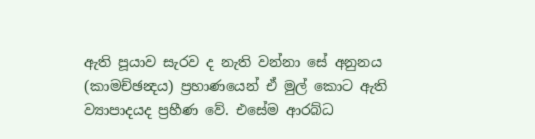ඇති පූයාව සැරව ද නැති වන්නා සේ අනුනය (කාමච්ඡන්‍දය) ප්‍ර‍හාණයෙන් ඒ මුල් කොට ඇති ව්‍යාපාදයද ප්‍ර‍හීණ වේ. එසේම ආරබ්ධ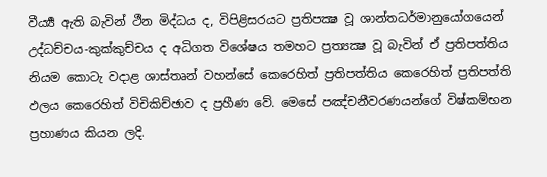වීර්‍ය්‍ය ඇති බැවින් ථීන මිද්ධය ද, විපිළිසරයට ප්‍ර‍තිපක්‍ෂ වූ ශාන්තධර්මානුයෝගයෙන් උද්ධච්චය-කුක්කුච්චය ද අධිගත විශේෂය තමහට ප්‍ර‍ත්‍යක්‍ෂ වූ බැවින් ඒ ප්‍ර‍තිපත්තිය නියම කොටැ වදාළ ශාස්තෘන් වහන්සේ කෙරෙහිත් ප්‍ර‍තිපත්තිය කෙරෙහිත් ප්‍ර‍තිපත්ති ඵලය කෙරෙහිත් විචිකිච්ඡාව ද ප්‍ර‍හීණ වේ. මෙසේ පඤ්චනීවරණයන්ගේ විෂ්කම්භන ප්‍ර‍හාණය කියන ලදි.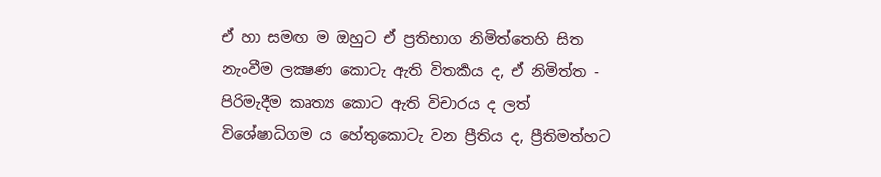ඒ හා සමඟ ම ඔහුට ඒ ප්‍ර‍තිභාග නිමිත්තෙහි සිත නැංවීම ලක්‍ෂණ කොටැ ඇති විතර්‍කය ද, ඒ නිමිත්ත - පිරිමැදීම කෘත්‍ය කොට ඇති විචාරය ද ලත් විශේෂාධිගම ය හේතුකොටැ වන ප්‍රීතිය ද, ප්‍රීතිමත්හට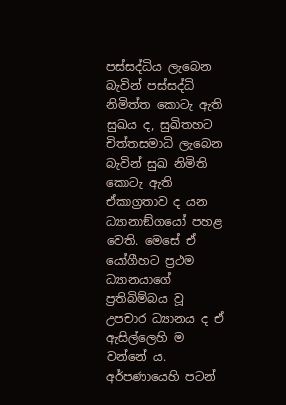පස්සද්ධිය ලැබෙන බැවින් පස්සද්ධි නිමිත්ත කොටැ ඇති සුඛය ද, සුඛිතහට චිත්තසමාධි ලැබෙන බැවින් සුඛ නිමිති කොටැ ඇති ඒකාග්‍ර‍තාව ද යන ධ්‍යානාඞ්ගයෝ පහළ වෙති. මෙසේ ඒ යෝගීහට ප්‍ර‍ථම ධ්‍යානයාගේ ප්‍ර‍තිබිම්බය වූ උපචාර ධ්‍යානය ද ඒ ඇසිල්ලෙහි ම වන්නේ ය. අර්පණායෙහි පටන්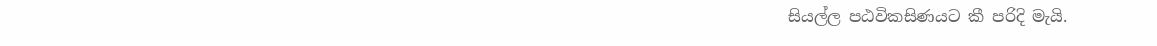සියල්ල පඨවිකසිණයට කී පරිදි මැයි.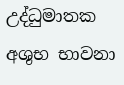උද්ධුමාතක අශුභ භාවනා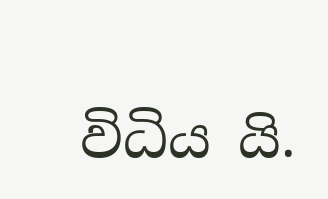විධිය යි.